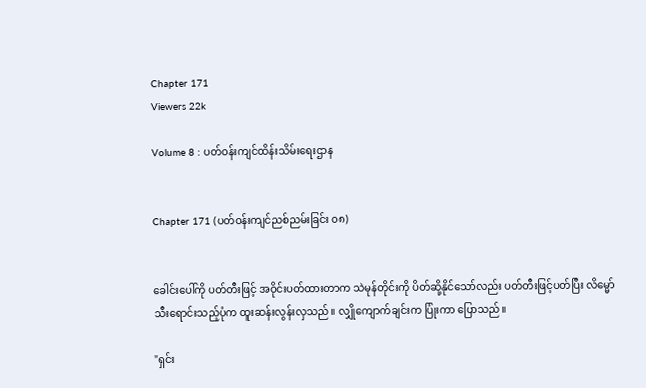Chapter 171
Viewers 22k

Volume 8 : ပတ်ဝန်းကျင်ထိန်းသိမ်းရေးဌာန


Chapter 171 (ပတ်ဝန်းကျင်ညစ်ညမ်းခြင်း ၀၈)


ခေါင်းပေါ်ကို ပတ်တီးဖြင့် အဝိုင်းပတ်ထားတာက သဲမုန်တိုင်းကို ပိတ်ဆို့နိုင်သော်လည်း ပတ်တီးဖြင့်ပတ်ပြီး လိမ္မော်သီးရောင်းသည့်ပုံက ထူးဆန်းလွန်းလှသည်။ လျှိုကျောက်ချင်းက ပြုံးကာ ပြောသည်။

"ရှင်း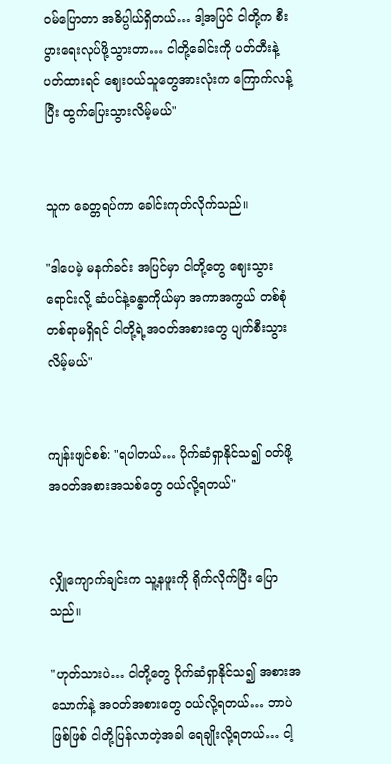ဝမ်ပြောတာ အဓိပ္ပါယ်ရှိတယ်… ဒါ့အပြင် ငါတို့က စီးပွားရေးလုပ်ဖို့သွားတာ… ငါတို့ခေါင်းကို ပတ်တီးနဲ့ပတ်ထားရင် ဈေးဝယ်သူတွေအားလုံးက ကြောက်လန့်ပြီး ထွက်ပြေးသွားလိမ့်မယ်"


သူက ခေတ္တရပ်ကာ ခေါင်းကုတ်လိုက်သည်။

"ဒါပေမဲ့ မနက်ခင်း အပြင်မှာ ငါတို့တွေ ဈေးသွားရောင်းလို့ ဆံပင်နဲ့ခန္ဓာကိုယ်မှာ အကာအကွယ် တစ်စုံတစ်ရာမရှိရင် ငါတို့ရဲ့အဝတ်အစားတွေ ပျက်စီးသွားလိမ့်မယ်"


ကျန်းဖျင်စစ်: "ရပါတယ်… ပိုက်ဆံရှာနိုင်သ၍ ဝတ်ဖို့အဝတ်အစားအသစ်တွေ ဝယ်လို့ရတယ်"


လျှိုကျောက်ချင်းက သူ့နဖူးကို ရိုက်လိုက်ပြီး ပြောသည်။

"ဟုတ်သားပဲ… ငါတို့တွေ ပိုက်ဆံရှာနိုင်သ၍ အစားအသောက်နဲ့ အဝတ်အစားတွေ ဝယ်လို့ရတယ်… ဘာပဲဖြစ်ဖြစ် ငါတို့ပြန်လာတဲ့အခါ ရေချိုးလို့ရတယ်… ငါ့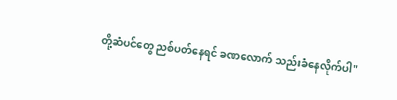တို့ဆံပင်တွေ ညစ်ပတ်နေရင် ခဏလောက် သည်းခံနေလိုက်ပါ"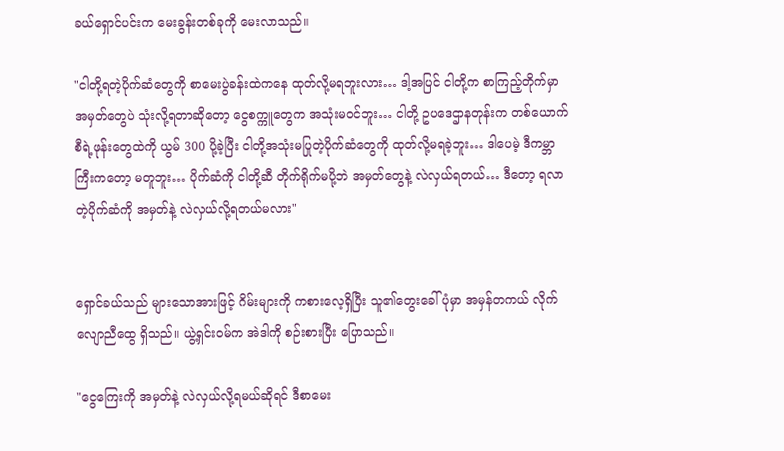ခယ်ရှောင်ပင်းက မေးခွန်းတစ်ခုကို မေးလာသည်။

"ငါတို့ရတဲ့ပိုက်ဆံတွေကို စာမေးပွဲခန်းထဲကနေ ထုတ်လို့မရဘူးလား… ဒါ့အပြင် ငါတို့က စာကြည့်တိုက်မှာ အမှတ်တွေပဲ သုံးလို့ရတာဆိုတော့ ငွေစက္ကူတွေက အသုံးမဝင်ဘူး… ငါတို့ ဥပဒေဌာနတုန်းက တစ်ယောက်စီရဲ့ဖုန်းတွေထဲကို ယွမ် 300 ပို့ခဲ့ပြီး ငါတို့အသုံးမပြုတဲ့ပိုက်ဆံတွေကို ထုတ်လို့မရခဲ့ဘူး… ဒါပေမဲ့ ဒီကမ္ဘာကြီးကတော့ မတူဘူး… ပိုက်ဆံကို ငါတို့ဆီ တိုက်ရိုက်မပို့ဘဲ အမှတ်တွေနဲ့ လဲလှယ်ရတယ်… ဒီတော့ ရလာတဲ့ပိုက်ဆံကို အမှတ်နဲ့ လဲလှယ်လို့ရတယ်မလား"


ရှောင်ခယ်သည် များသောအားဖြင့် ဂိမ်းများကို ကစားလေ့ရှိပြီး သူ၏တွေးခေါ်ပုံမှာ အမှန်တကယ် လိုက်လျောညီထွေ ရှိသည်။ ယွဲ့ရှင်းဝမ်က အဲဒါကို စဉ်းစားပြီး ပြောသည်။

"ငွေကြေးကို အမှတ်နဲ့ လဲလှယ်လို့ရမယ်ဆိုရင် ဒီစာမေး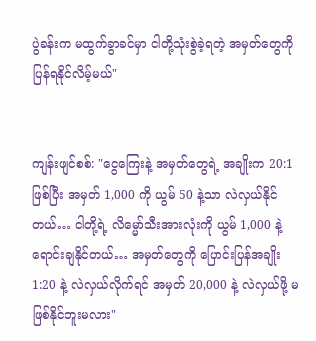ပွဲခန်းက မထွက်ခွာခင်မှာ ငါတို့သုံးစွဲခဲ့ရတဲ့ အမှတ်တွေကို ပြန်ရနိုင်လိမ့်မယ်"


ကျန်းဖျင်စစ်: "ငွေကြေးနဲ့ အမှတ်တွေရဲ့ အချိုးက 20:1 ဖြစ်ပြီး အမှတ် 1,000 ကို ယွမ် 50 နဲ့သာ လဲလှယ်နိုင်တယ်… ငါတို့ရဲ့ လိမ္မော်သီးအားလုံးကို ယွမ် 1,000 နဲ့ ရောင်းချနိုင်တယ်… အမှတ်တွေကို ပြောင်းပြန်အချိုး 1:20 နဲ့ လဲလှယ်လိုက်ရင် အမှတ် 20,000 နဲ့ လဲလှယ်ဖို့ မဖြစ်နိုင်ဘူးမလား"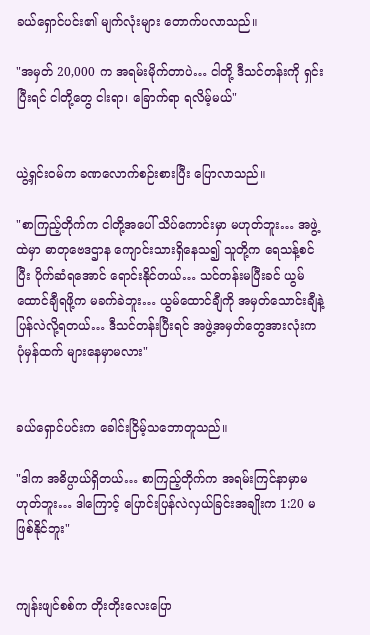ခယ်ရှောင်ပင်း၏ မျက်လုံးများ တောက်ပလာသည်။

"အမှတ် 20,000 က အရမ်းမိုက်တာပဲ… ငါတို့ ဒီသင်တန်းကို ရှင်းပြီးရင် ငါတို့တွေ ငါးရာ၊ ခြောက်ရာ ရလိမ့်မယ်"


ယွဲ့ရှင်းဝမ်က ခဏလောက်စဉ်းစားပြီး ပြောလာသည်။

"စာကြည့်တိုက်က ငါတို့အပေါ် သိပ်ကောင်းမှာ မဟုတ်ဘူး… အဖွဲ့ထဲမှာ ဓာတုဗေဒဌာန ကျောင်းသားရှိနေသ၍ သူတို့က ရေသန့်စင်ပြီး ပိုက်ဆံရအောင် ရောင်းနိုင်တယ်… သင်တန်းမပြီးခင် ယွမ်ထောင်ချီရဖို့က မခက်ခဲဘူး… ယွမ်ထောင်ချီကို အမှတ်သောင်းချီနဲ့ ပြန်လဲလို့ရတယ်… ဒီသင်တန်းပြီးရင် အဖွဲ့အမှတ်တွေအားလုံးက ပုံမှန်ထက် များနေမှာမလား"


ခယ်ရှောင်ပင်းက ခေါင်းငြိမ့်သဘောတူသည်။

"ဒါက အဓိပ္ပာယ်ရှိတယ်… စာကြည့်တိုက်က အရမ်းကြင်နာမှာမဟုတ်ဘူး… ဒါကြောင့် ပြောင်းပြန်လဲလှယ်ခြင်းအချိုးက 1:20 မဖြစ်နိုင်ဘူး"


ကျန်းဖျင်စစ်က တိုးတိုးလေးပြော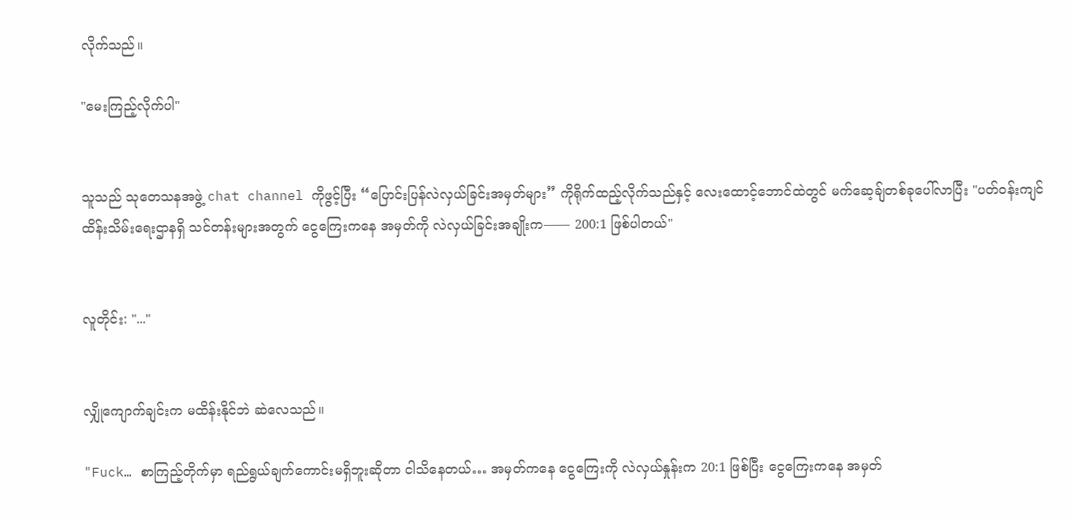လိုက်သည်။

"မေးကြည့်လိုက်ပါ"


သူသည် သုတေသနအဖွဲ့ chat channel ကိုဖွင့်ပြီး “ပြောင်းပြန်လဲလှယ်ခြင်းအမှတ်များ” ကိုရိုက်ထည့်လိုက်သည်နှင့် လေးထောင့်ဘောင်ထဲတွင် မက်ဆေ့ချ်တစ်ခုပေါ်လာပြီး "ပတ်ဝန်းကျင်ထိန်းသိမ်းရေးဌာနရှိ သင်တန်းများအတွက် ငွေကြေးကနေ အမှတ်ကို လဲလှယ်ခြင်းအချိုးက—— 200:1 ဖြစ်ပါတယ်"


လူတိုင်း: "..."


လျှိုကျောက်ချင်းက မထိန်းနိုင်ဘဲ ဆဲလေသည်။

"Fuck… စာကြည့်တိုက်မှာ ရည်ရွယ်ချက်ကောင်းမရှိဘူးဆိုတာ ငါသိနေတယ်… အမှတ်ကနေ ငွေကြေးကို လဲလှယ်နှုန်းက 20:1 ဖြစ်ပြီး ငွေကြေးကနေ အမှတ်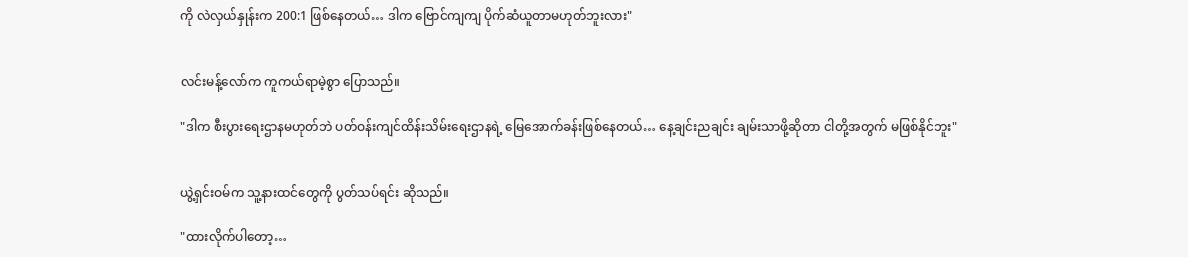ကို လဲလှယ်နှုန်းက 200:1 ဖြစ်နေတယ်… ဒါက ဗြောင်ကျကျ ပိုက်ဆံယူတာမဟုတ်ဘူးလား"


လင်းမန့်လော်က ကူကယ်ရာမဲ့စွာ ပြောသည်။

"ဒါက စီးပွားရေးဌာနမဟုတ်ဘဲ ပတ်ဝန်းကျင်ထိန်းသိမ်းရေးဌာနရဲ့ မြေအောက်ခန်းဖြစ်နေတယ်… နေ့ချင်းညချင်း ချမ်းသာဖို့ဆိုတာ ငါတို့အတွက် မဖြစ်နိုင်ဘူး"


ယွဲ့ရှင်းဝမ်က သူ့နားထင်တွေကို ပွတ်သပ်ရင်း ဆိုသည်။

"ထားလိုက်ပါတော့…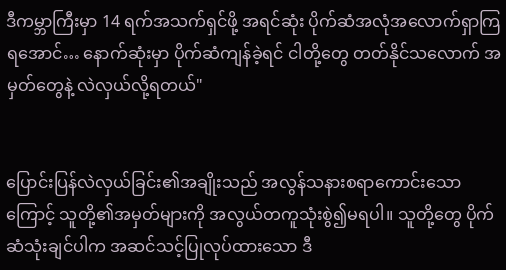ဒီကမ္ဘာကြီးမှာ 14 ရက်အသက်ရှင်ဖို့ အရင်ဆုံး ပိုက်ဆံအလုံအလောက်ရှာကြရအောင်… နောက်ဆုံးမှာ ပိုက်ဆံကျန်ခဲ့ရင် ငါတို့တွေ တတ်နိုင်သလောက် အမှတ်တွေနဲ့ လဲလှယ်လို့ရတယ်"


ပြောင်းပြန်လဲလှယ်ခြင်း၏အချိုးသည် အလွန်သနားစရာကောင်းသောကြောင့် သူတို့၏အမှတ်များကို အလွယ်တကူသုံးစွဲ၍မရပါ။ သူတို့တွေ ပိုက်ဆံသုံးချင်ပါက အဆင်သင့်ပြုလုပ်ထားသော ဒီ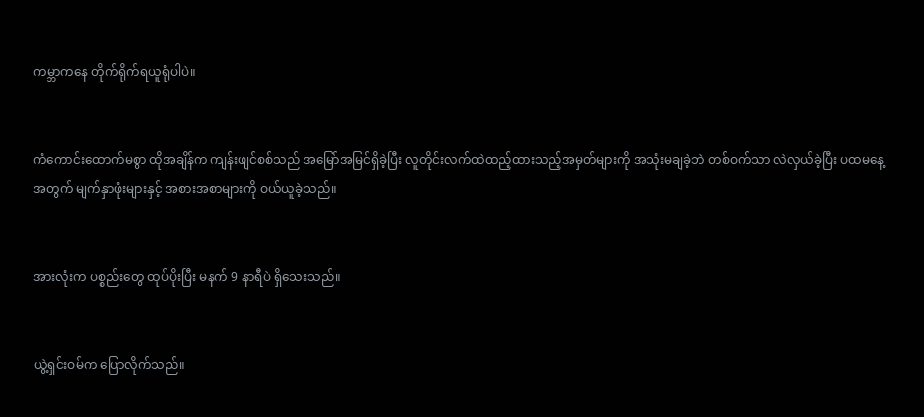ကမ္ဘာကနေ တိုက်ရိုက်ရယူရုံပါပဲ။


ကံကောင်းထောက်မစွာ ထိုအချိန်က ကျန်းဖျင်စစ်သည် အမြော်အမြင်ရှိခဲ့ပြီး လူတိုင်းလက်ထဲထည့်ထားသည့်အမှတ်များကို အသုံးမချခဲ့ဘဲ တစ်ဝက်သာ လဲလှယ်ခဲ့ပြီး ပထမနေ့အတွက် မျက်နှာဖုံးများနှင့် အစားအစာများကို ဝယ်ယူခဲ့သည်။


အားလုံးက ပစ္စည်းတွေ ထုပ်ပိုးပြီး မနက် 9 နာရီပဲ ရှိသေးသည်။


ယွဲ့ရှင်းဝမ်က ပြောလိုက်သည်။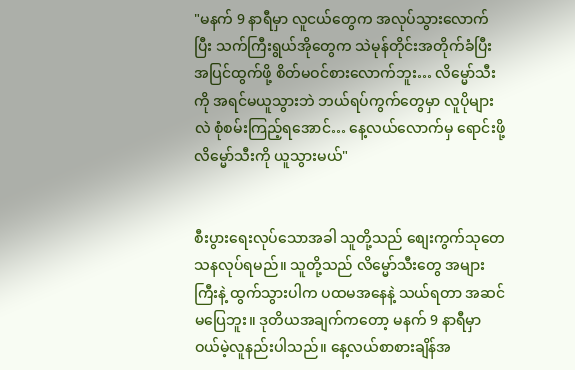"မနက် 9 နာရီမှာ လူငယ်တွေက အလုပ်သွားလောက်ပြီး သက်ကြီးရွယ်အိုတွေက သဲမုန်တိုင်းအတိုက်ခံပြီး အပြင်ထွက်ဖို့ စိတ်မဝင်စားလောက်ဘူး… လိမ္မော်သီးကို အရင်မယူသွားဘဲ ဘယ်ရပ်ကွက်တွေမှာ လူပိုများလဲ စုံစမ်းကြည့်ရအောင်… နေ့လယ်လောက်မှ ရောင်းဖို့ လိမ္မော်သီးကို ယူသွားမယ်"


စီးပွားရေးလုပ်သောအခါ သူတို့သည် စျေးကွက်သုတေသနလုပ်ရမည်။ သူတို့သည် လိမ္မော်သီးတွေ အများကြီးနဲ့ ထွက်သွားပါက ပထမအနေနဲ့ သယ်ရတာ အဆင်မပြေဘူး။ ဒုတိယအချက်ကတော့ မနက် 9 နာရီမှာ ဝယ်မဲ့လူနည်းပါသည်။ နေ့လယ်စာစားချိန်အ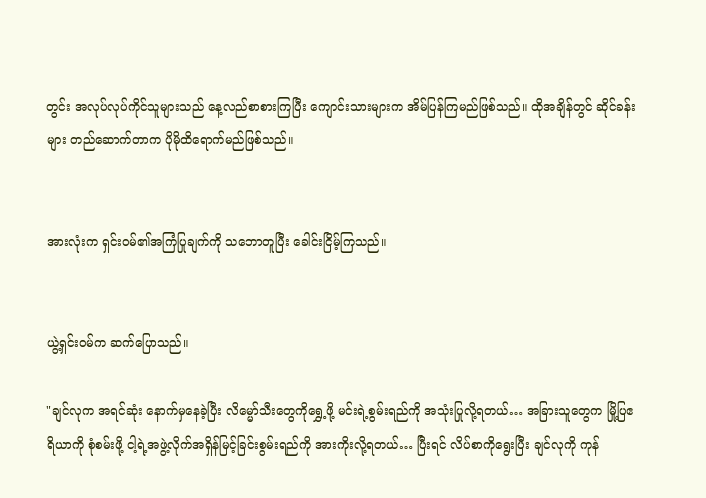တွင်း အလုပ်လုပ်ကိုင်သူများသည် နေ့လည်စာစားကြပြီး ကျောင်းသားများက အိမ်ပြန်ကြမည်ဖြစ်သည်။ ထိုအချိန်တွင် ဆိုင်ခန်းများ တည်ဆောက်တာက ပိုမိုထိရောက်မည်ဖြစ်သည်။


အားလုံးက ရှင်းဝမ်၏အကြံပြုချက်ကို သဘောတူပြီး ခေါင်းငြိမ့်ကြသည်။


ယွဲ့ရှင်းဝမ်က ဆက်ပြောသည်။

"ချင်လုက အရင်ဆုံး နောက်မှနေခဲ့ပြီး လိမ္မော်သီးတွေကိုရွှေ့ဖို့ မင်းရဲ့စွမ်းရည်ကို အသုံးပြုလို့ရတယ်… အခြားသူတွေက မြို့ပြဧရိယာကို စုံစမ်းဖို့ ငါ့ရဲ့အဖွဲ့လိုက်အရှိန်မြင့်ခြင်းစွမ်းရည်ကို အားကိုးလို့ရတယ်… ပြီးရင် လိပ်စာကိုရွေးပြီး ချင်လုကို ကုန်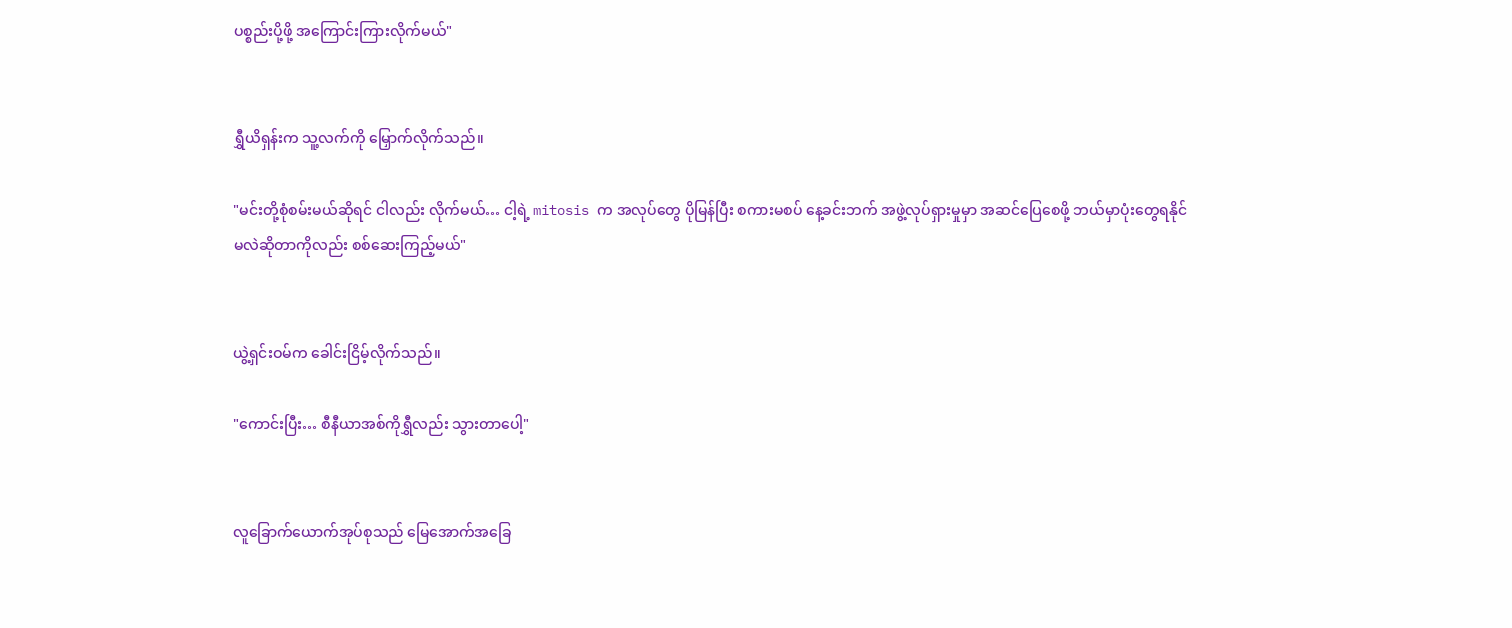ပစ္စည်းပို့ဖို့ အကြောင်းကြားလိုက်မယ်"


ရွှီယိရှန်းက သူ့လက်ကို မြှောက်လိုက်သည်။

"မင်းတို့စုံစမ်းမယ်ဆိုရင် ငါလည်း လိုက်မယ်… ငါ့ရဲ့ mitosis က အလုပ်တွေ ပိုမြန်ပြီး စကားမစပ် နေ့ခင်းဘက် အဖွဲ့လုပ်ရှားမှုမှာ အဆင်ပြေစေဖို့ ဘယ်မှာပုံးတွေရနိုင်မလဲဆိုတာကိုလည်း စစ်ဆေးကြည့်မယ်"


ယွဲ့ရှင်းဝမ်က ခေါင်းငြိမ့်လိုက်သည်။

"ကောင်းပြီး… စီနီယာအစ်ကိုရွှီလည်း သွားတာပေါ့"


လူခြောက်ယောက်အုပ်စုသည် မြေအောက်အခြေ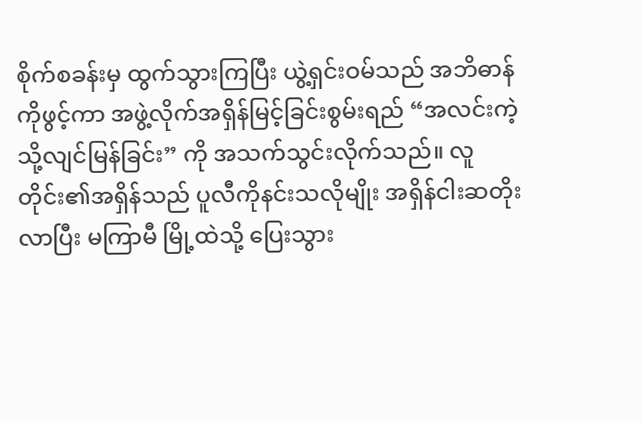စိုက်စခန်းမှ ထွက်သွားကြပြီး ယွဲ့ရှင်းဝမ်သည် အဘိဓာန်ကိုဖွင့်ကာ အဖွဲ့လိုက်အရှိန်မြင့်ခြင်းစွမ်းရည် “အလင်းကဲ့သို့လျင်မြန်ခြင်း” ကို အသက်သွင်းလိုက်သည်။ လူတိုင်း၏အရှိန်သည် ပူလီကိုနင်းသလိုမျိုး အရှိန်ငါးဆတိုးလာပြီး မကြာမီ မြို့ထဲသို့ ပြေးသွား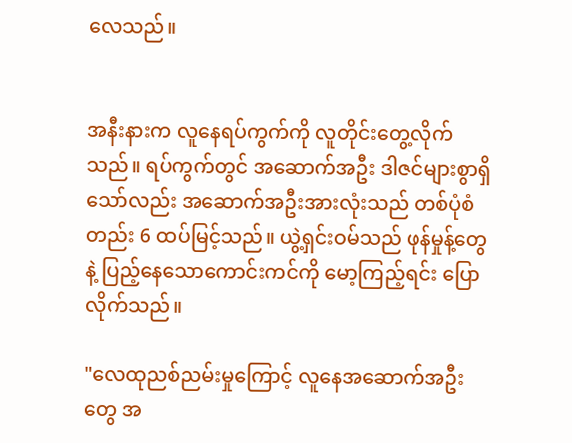လေသည်။


အနီးနားက လူနေရပ်ကွက်ကို လူတိုင်းတွေ့လိုက်သည်။ ရပ်ကွက်တွင် အဆောက်အဦး ဒါဇင်များစွာရှိသော်လည်း အဆောက်အဦးအားလုံးသည် တစ်ပုံစံတည်း 6 ထပ်မြင့်သည်။ ယွဲ့ရှင်းဝမ်သည် ဖုန်မှုန့်တွေနဲ့ ပြည့်နေသောကောင်းကင်ကို မော့ကြည့်ရင်း ပြောလိုက်သည်။

"လေထုညစ်ညမ်းမှုကြောင့် လူနေအဆောက်အဦးတွေ အ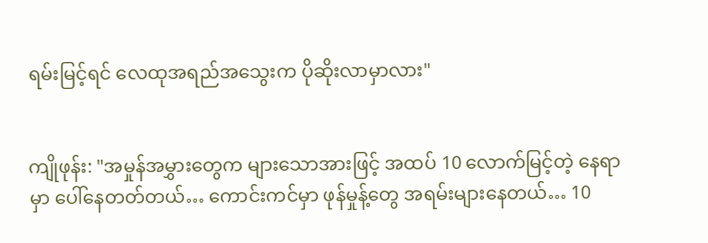ရမ်းမြင့်ရင် လေထုအရည်အသွေးက ပိုဆိုးလာမှာလား"


ကျိုဖုန်း: "အမှုန်အမွှားတွေက များသောအားဖြင့် အထပ် 10 လောက်မြင့်တဲ့ နေရာမှာ ပေါ်နေတတ်တယ်… ကောင်းကင်မှာ ဖုန်မှုန့်တွေ အရမ်းများနေတယ်… 10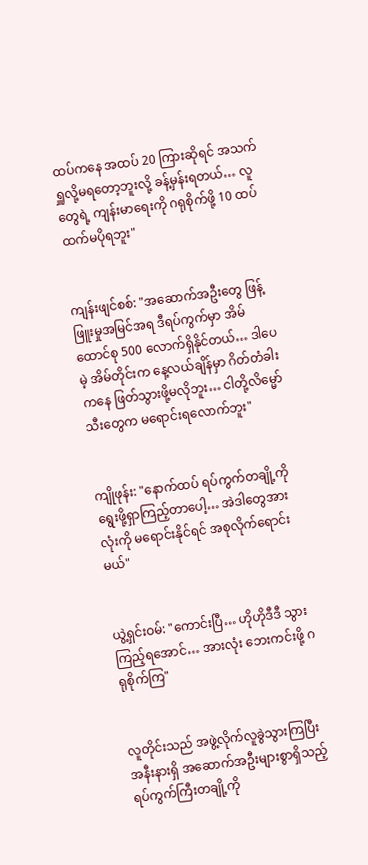ထပ်ကနေ အထပ် 20 ကြားဆိုရင် အသက်ရှူလို့မရတော့ဘူးလို့ ခန့်မှန်းရတယ်… လူတွေရဲ့ ကျန်းမာရေးကို ဂရုစိုက်ဖို့ 10 ထပ်ထက်မပိုရဘူး"


ကျန်းဖျင်စစ်: "အဆောက်အဦးတွေ ဖြန့်ဖြူးမှုအမြင်အရ ဒီရပ်ကွက်မှာ အိမ်ထောင်စု 500 လောက်ရှိနိုင်တယ်… ဒါပေမဲ့ အိမ်တိုင်းက နေ့လယ်ချိန်မှာ ဂိတ်တံခါးကနေ ဖြတ်သွားဖို့မလိုဘူး… ငါတို့လိမ္မော်သီးတွေက မရောင်းရလောက်ဘူး"


ကျိုဖုန်း: "နောက်ထပ် ရပ်ကွက်တချို့ကို ရွေးဖို့ရှာကြည့်တာပေါ့… အဲဒါတွေအားလုံးကို မရောင်းနိုင်ရင် အစုလိုက်ရောင်းမယ်"


ယွဲ့ရှင်းဝမ်: "ကောင်းပြီ… ဟိုဟိုဒီဒီ သွားကြည့်ရအောင်… အားလုံး ဘေးကင်းဖို့ ဂရုစိုက်ကြ"


လူတိုင်းသည် အဖွဲ့လိုက်လူခွဲသွားကြပြီး အနီးနားရှိ အဆောက်အဦးများစွာရှိသည့် ရပ်ကွက်ကြီးတချို့ကို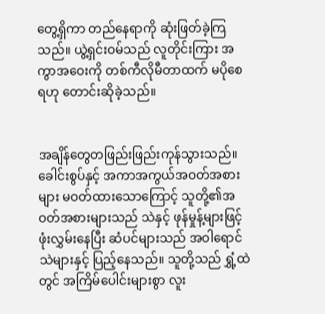တွေ့ရှိကာ တည်နေရာကို ဆုံးဖြတ်ခဲ့ကြသည်။ ယွဲ့ရှင်းဝမ်သည် လူတိုင်းကြား အကွာအဝေးကို တစ်ကီလိုမီတာထက် မပိုစေရဟု တောင်းဆိုခဲ့သည်။


အချိန်တွေတဖြည်းဖြည်းကုန်သွားသည်။ ခေါင်းစွပ်နှင့် အကာအကွယ်အဝတ်အစားများ မဝတ်ထားသောကြောင့် သူတို့၏အဝတ်အစားများသည် သဲနှင့် ဖုန်မှုန့်များဖြင့် ဖုံးလွှမ်းနေပြီး ဆံပင်များသည် အဝါရောင်သဲများနှင့် ပြည့်နေသည်။ သူတို့သည် ရွှံ့ထဲတွင် အကြိမ်ပေါင်းများစွာ လူး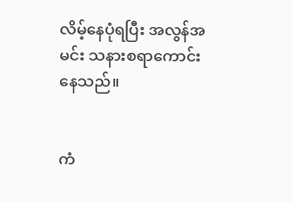လိမ့်နေပုံရပြီး အလွန်အမင်း သနားစရာကောင်းနေသည်။


ကံ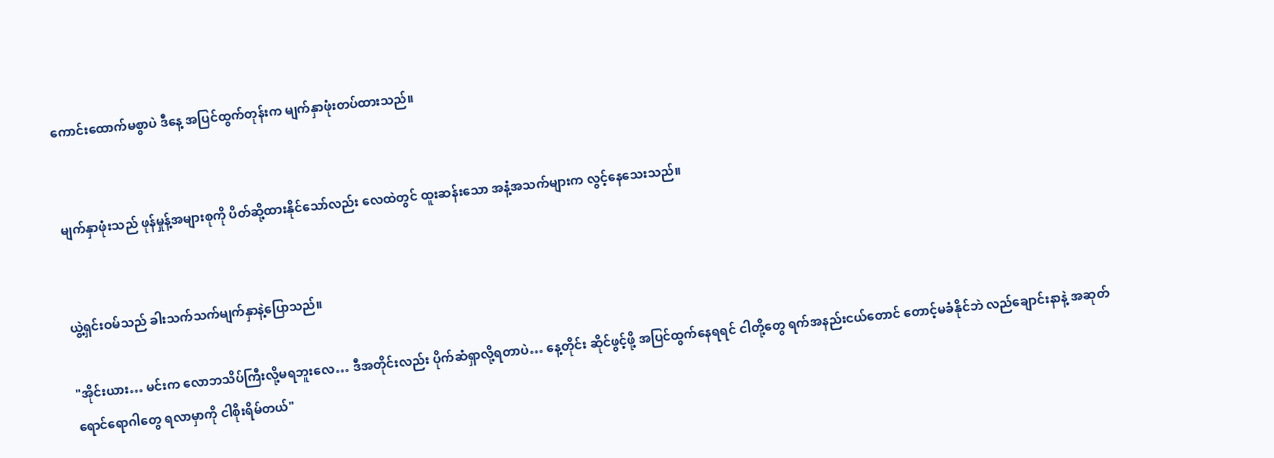ကောင်းထောက်မစွာပဲ ဒီနေ့ အပြင်ထွက်တုန်းက မျက်နှာဖုံးတပ်ထားသည်။


မျက်နှာဖုံးသည် ဖုန်မှုန့်အများစုကို ပိတ်ဆို့ထားနိုင်သော်လည်း လေထဲတွင် ထူးဆန်းသော အနံ့အသက်များက လွင့်နေသေးသည်။


ယွဲ့ရှင်းဝမ်သည် ခါးသက်သက်မျက်နှာနဲ့ပြောသည်။

"အိုင်းယား… မင်းက လောဘသိပ်ကြီးလို့မရဘူးလေ… ဒီအတိုင်းလည်း ပိုက်ဆံရှာလို့ရတာပဲ… နေ့တိုင်း ဆိုင်ဖွင့်ဖို့ အပြင်ထွက်နေရရင် ငါတို့တွေ ရက်အနည်းငယ်တောင် တောင့်မခံနိုင်ဘဲ လည်ချောင်းနာနဲ့ အဆုတ်ရောင်ရောဂါတွေ ရလာမှာကို ငါစိုးရိမ်တယ်"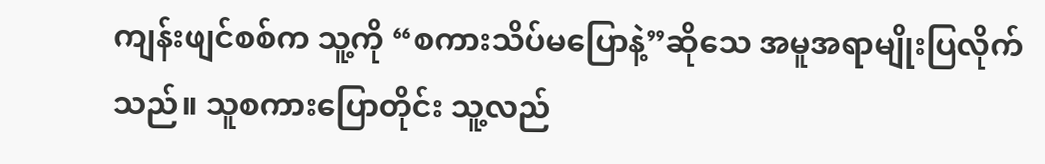ကျန်းဖျင်စစ်က သူ့ကို “စကားသိပ်မပြောနဲ့”ဆိုသေ အမူအရာမျိုးပြလိုက်သည်။ သူစကားပြောတိုင်း သူ့လည်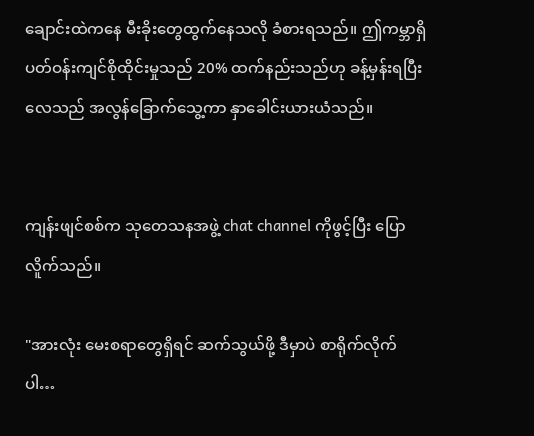ချောင်းထဲကနေ မီးခိုးတွေထွက်နေသလို ခံစားရသည်။ ဤကမ္ဘာရှိ ပတ်ဝန်းကျင်စိုထိုင်းမှုသည် 20% ထက်နည်းသည်ဟု ခန့်မှန်းရပြီး လေသည် အလွန်ခြောက်သွေ့ကာ နှာခေါင်းယားယံသည်။


ကျန်းဖျင်စစ်က သုတေသနအဖွဲ့ chat channel ကိုဖွင့်ပြီး ပြောလိူက်သည်။

"အားလုံး မေးစရာတွေရှိရင် ဆက်သွယ်ဖို့ ဒီမှာပဲ စာရိုက်လိုက်ပါ…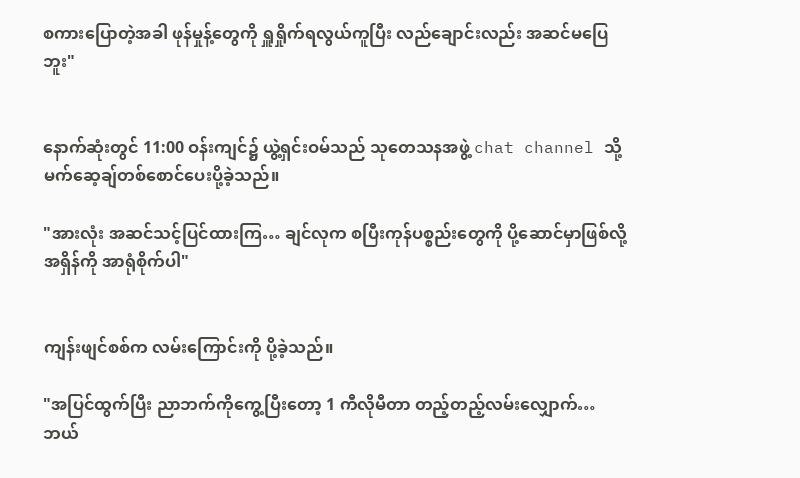စကားပြောတဲ့အခါ ဖုန်မှုန့်တွေကို ရှူရှိုက်ရလွယ်ကူပြီး လည်ချောင်းလည်း အဆင်မပြေဘူး"


နောက်ဆုံးတွင် 11:00 ဝန်းကျင်၌ ယွဲ့ရှင်းဝမ်သည် သုတေသနအဖွဲ့ chat channel သို့ မက်ဆေ့ချ်တစ်စောင်ပေးပို့ခဲ့သည်။

"အားလုံး အဆင်သင့်ပြင်ထားကြ… ချင်လုက စပြီးကုန်ပစ္စည်းတွေကို ပို့ဆောင်မှာဖြစ်လို့ အရှိန်ကို အာရုံစိုက်ပါ"


ကျန်းဖျင်စစ်က လမ်းကြောင်းကို ပို့ခဲ့သည်။

"အပြင်ထွက်ပြီး ညာဘက်ကိုကွေ့ပြီးတော့ 1 ကီလိုမီတာ တည့်တည့်လမ်းလျှောက်… ဘယ်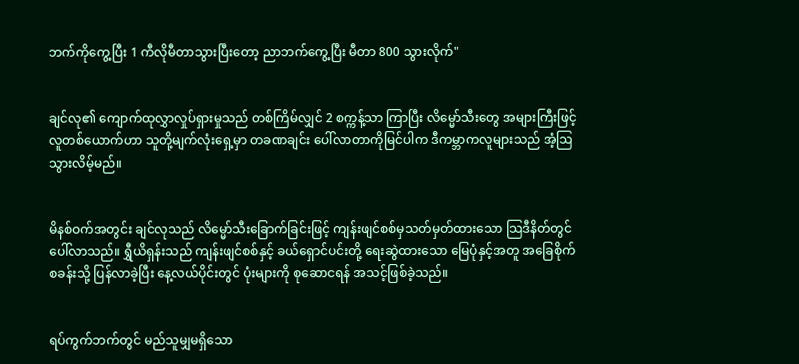ဘက်ကိုကွေ့ပြီး 1 ကီလိုမီတာသွားပြီးတော့ ညာဘက်ကွေ့ပြီး မီတာ 800 သွားလိုက်"


ချင်လု၏ ကျောက်ထုလွှာလှုပ်ရှားမှုသည် တစ်ကြိမ်လျှင် 2 စက္ကန့်သာ ကြာပြီး လိမ္မော်သီးတွေ အများကြီးဖြင့် လူတစ်ယောက်ဟာ သူတို့မျက်လုံးရှေ့မှာ တခဏချင်း ပေါ်လာတာကိုမြင်ပါက ဒီကမ္ဘာကလူများသည် အံ့ဩသွားလိမ့်မည်။


မိနစ်ဝက်အတွင်း ချင်လုသည် လိမ္မော်သီးခြောက်ခြင်းဖြင့် ကျန်းဖျင်စစ်မှသတ်မှတ်ထားသော သြဒီနိတ်တွင် ပေါ်လာသည်။ ရွှီယိရှန်းသည် ကျန်းဖျင်စစ်နှင့် ခယ်ရှောင်ပင်းတို့ ရေးဆွဲထားသော မြေပုံနှင့်အတူ အခြေစိုက်စခန်းသို့ ပြန်လာခဲ့ပြီး နေ့လယ်ပိုင်းတွင် ပုံးများကို စုဆောငရန် အသင့်ဖြစ်ခဲ့သည်။


ရပ်ကွက်ဘက်တွင် မည်သူမျှမရှိသော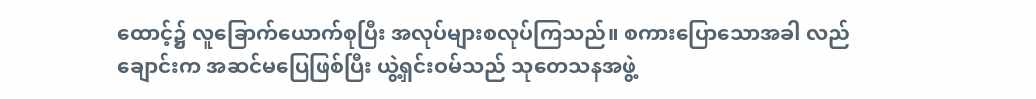ထောင့်၌ လူခြောက်ယောက်စုပြီး အလုပ်များစလုပ်ကြသည်။ စကားပြောသောအခါ လည်ချောင်းက အဆင်မပြေဖြစ်ပြီး ယွဲ့ရှင်းဝမ်သည် သုတေသနအဖွဲ့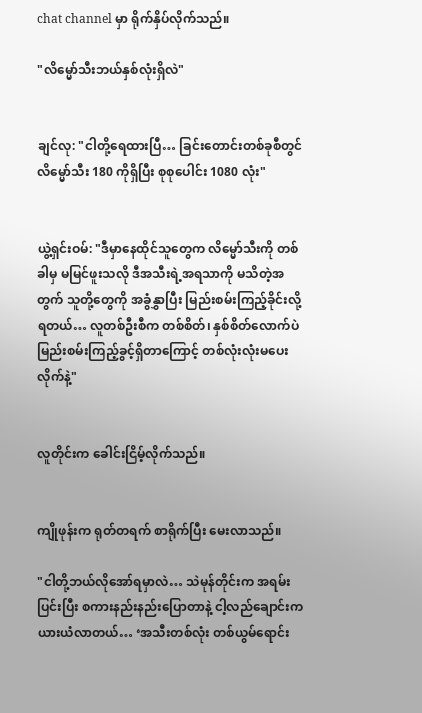chat channel မှာ ရိုက်နှိပ်လိုက်သည်။

"လိမ္မော်သီးဘယ်နှစ်လုံးရှိလဲ"


ချင်လု: "ငါတို့ရေထားပြီ… ခြင်းတောင်းတစ်ခုစီတွင် လိမ္မော်သီး 180 ကိုရှိပြီး စုစုပေါင်း 1080 လုံး"


ယွဲ့ရှင်းဝမ်: "ဒီမှာနေထိုင်သူတွေက လိမ္မော်သီးကို တစ်ခါမှ မမြင်ဖူးသလို ဒီအသီးရဲ့အရသာကို မသိတဲ့အတွက် သူတို့တွေကို အခွံနွှာပြီး မြည်းစမ်းကြည့်ခိုင်းလို့ရတယ်… လူတစ်ဦးစီက တစ်စိတ်၊ နှစ်စိတ်လောက်ပဲ မြည်းစမ်းကြည့်ခွင့်ရှိတာကြောင့် တစ်လုံးလုံးမပေးလိုက်နဲ့"


လူတိုင်းက ခေါင်းငြိမ့်လိုက်သည်။


ကျိုဖုန်းက ရုတ်တရက် စာရိုက်ပြီး မေးလာသည်။

"ငါတို့ဘယ်လိုအော်ရမှာလဲ… သဲမုန်တိုင်းက အရမ်းပြင်းပြီး စကားနည်းနည်းပြောတာနဲ့ ငါ့လည်ချောင်းက ယားယံလာတယ်… ‘အသီးတစ်လုံး တစ်ယွမ်ရောင်း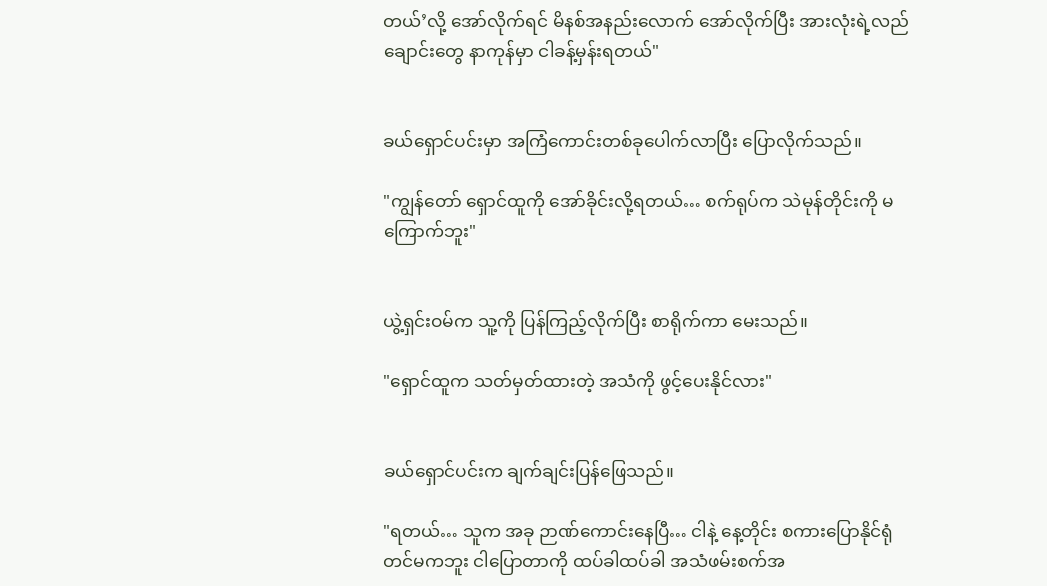တယ်’လို့ အော်လိုက်ရင် မိနစ်အနည်းလောက် အော်လိုက်ပြီး အားလုံးရဲ့လည်ချောင်းတွေ နာကုန်မှာ ငါခန့်မှန်းရတယ်"


ခယ်ရှောင်ပင်းမှာ အကြံကောင်းတစ်ခုပေါက်လာပြီး ပြောလိုက်သည်။

"ကျွန်တော် ရှောင်ထူကို အော်ခိုင်းလို့ရတယ်… စက်ရုပ်က သဲမုန်တိုင်းကို မကြောက်ဘူး"


ယွဲ့ရှင်းဝမ်က သူ့ကို ပြန်ကြည့်လိုက်ပြီး စာရိုက်ကာ မေးသည်။

"ရှောင်ထူက သတ်မှတ်ထားတဲ့ အသံကို ဖွင့်ပေးနိုင်လား"


ခယ်ရှောင်ပင်းက ချက်ချင်းပြန်ဖြေသည်။

"ရတယ်… သူက အခု ဉာဏ်ကောင်းနေပြီ… ငါနဲ့ နေ့တိုင်း စကားပြောနိုင်ရုံတင်မကဘူး ငါပြောတာကို ထပ်ခါထပ်ခါ အသံဖမ်းစက်အ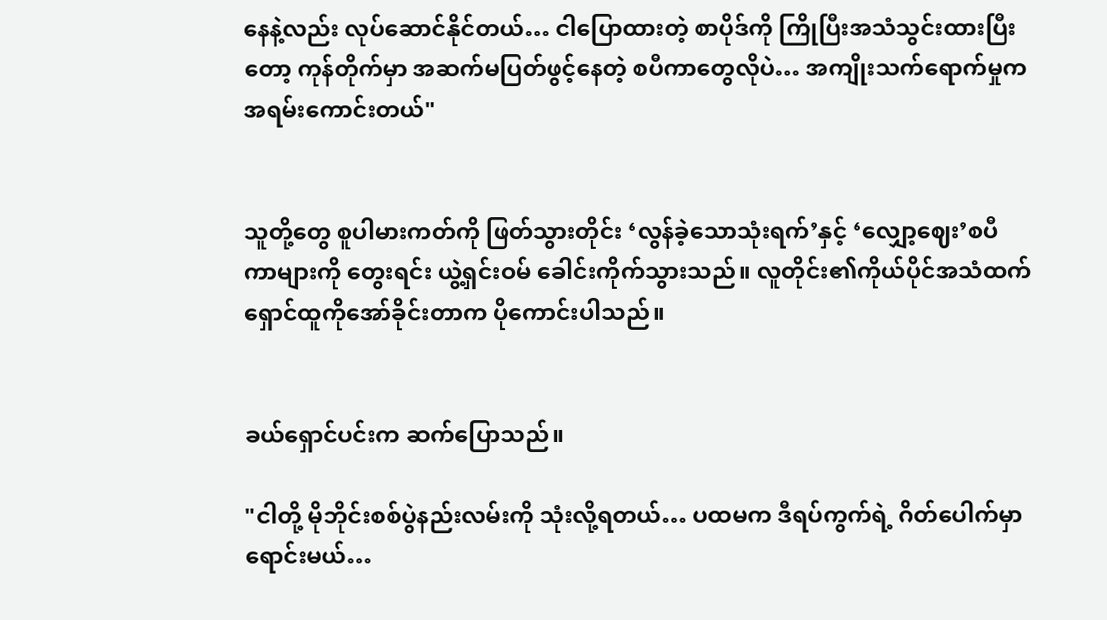နေနဲ့လည်း လုပ်ဆောင်နိုင်တယ်… ငါပြောထားတဲ့ စာပိုဒ်ကို ကြိုပြီးအသံသွင်းထားပြီးတော့ ကုန်တိုက်မှာ အဆက်မပြတ်ဖွင့်နေတဲ့ စပီကာတွေလိုပဲ… အကျိုးသက်ရောက်မှုက အရမ်းကောင်းတယ်"


သူတို့တွေ စူပါမားကတ်ကို ဖြတ်သွားတိုင်း ‘လွန်ခဲ့သောသုံးရက်’နှင့် ‘လျှော့ဈေး’စပီကာများကို တွေးရင်း ယွဲ့ရှင်းဝမ် ခေါင်းကိုက်သွားသည်။ လူတိုင်း၏ကိုယ်ပိုင်အသံထက် ရှောင်ထူကိုအော်ခိုင်းတာက ပိုကောင်းပါသည်။


ခယ်ရှောင်ပင်းက ဆက်ပြောသည်။

"ငါတို့ မိုဘိုင်းစစ်ပွဲနည်းလမ်းကို သုံးလို့ရတယ်… ပထမက ဒီရပ်ကွက်ရဲ့ ဂိတ်ပေါက်မှာ ရောင်းမယ်…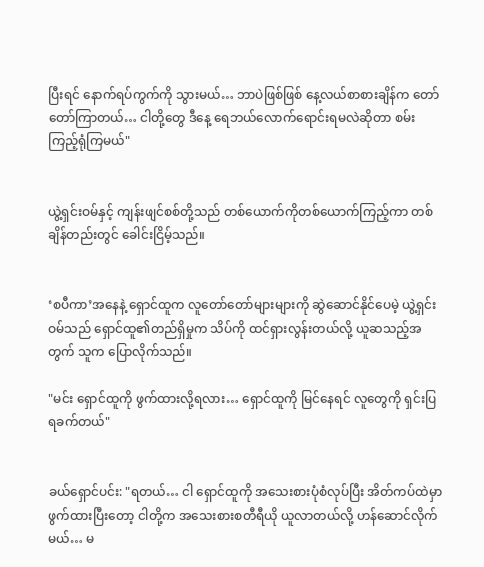ပြီးရင် နောက်ရပ်ကွက်ကို သွားမယ်… ဘာပဲဖြစ်ဖြစ် နေ့လယ်စာစားချိန်က တော်တော်ကြာတယ်… ငါတို့တွေ ဒီနေ့ ရေဘယ်လောက်ရောင်းရမလဲဆိုတာ စမ်းကြည့်ရုံကြမယ်"


ယွဲ့ရှင်းဝမ်နှင့် ကျန်းဖျင်စစ်တို့သည် တစ်ယောက်ကိုတစ်ယောက်ကြည့်ကာ တစ်ချိန်တည်းတွင် ခေါင်းငြိမ့်သည်။


‘စပီကာ’အနေနဲ့ ရှောင်ထူက လူတော်တော်များများကို ဆွဲဆောင်နိုင်ပေမဲ့ ယွဲ့ရှင်းဝမ်သည် ရှောင်ထူ၏တည်ရှိမှုက သိပ်ကို ထင်ရှားလွန်းတယ်လို့ ယူဆသည့်အတွက် သူက ပြောလိုက်သည်။

"မင်း ရှောင်ထူကို ဖွက်ထားလို့ရလား… ရှောင်ထူကို မြင်နေရင် လူတွေကို ရှင်းပြရခက်တယ်"


ခယ်ရှောင်ပင်း: "ရတယ်… ငါ ရှောင်ထူကို အသေးစားပုံစံလုပ်ပြီး အိတ်ကပ်ထဲမှာဖွက်ထားပြီးတော့ ငါတို့က အသေးစားစတီရီယို ယူလာတယ်လို့ ဟန်ဆောင်လိုက်မယ်… မ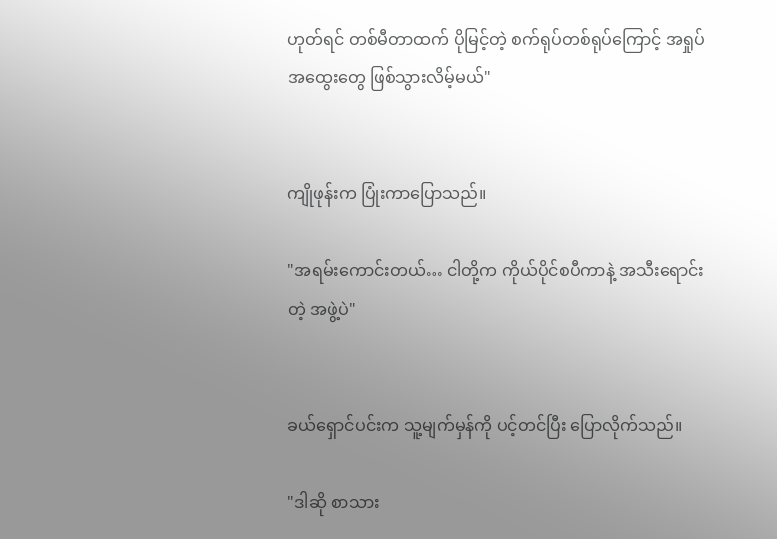ဟုတ်ရင် တစ်မီတာထက် ပိုမြင့်တဲ့ စက်ရုပ်တစ်ရုပ်ကြောင့် အရှုပ်အထွေးတွေ ဖြစ်သွားလိမ့်မယ်"


ကျိုဖုန်းက ပြုံးကာပြောသည်။

"အရမ်းကောင်းတယ်… ငါတို့က ကိုယ်ပိုင်စပီကာနဲ့ အသီးရောင်းတဲ့ အဖွဲ့ပဲ"


ခယ်ရှောင်ပင်းက သူ့မျက်မှန်ကို ပင့်တင်ပြီး ပြောလိုက်သည်။

"ဒါဆို စာသား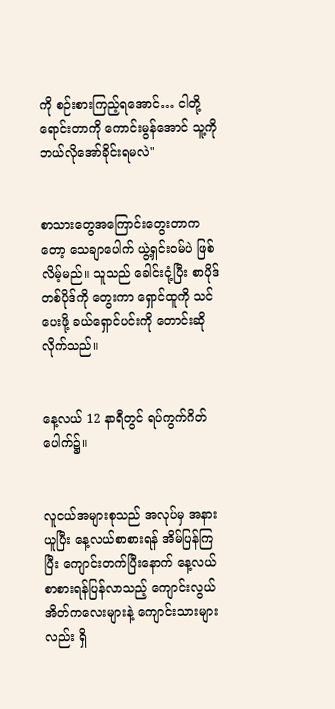ကို စဉ်းစားကြည့်ရအောင်… ငါတို့ရောင်းတာကို ကောင်းမွန်အောင် သူ့ကို ဘယ်လိုအော်ခိုင်းရမလဲ"


စာသားတွေအကြောင်းတွေးတာကတော့ သေချာပေါက် ယွဲ့ရှင်းဝမ်ပဲ ဖြစ်လိမ့်မည်။ သူသည် ခေါင်းငုံ့ပြီး စာပိုဒ်တစ်ပိုဒ်ကို တွေးကာ ရှောင်ထူကို သင်ပေးဖို့ ခယ်ရှောင်ပင်းကို တောင်းဆိုလိုက်သည်။


နေ့လယ် 12 နာရီတွင် ရပ်ကွက်ဂိတ်ပေါက်၌။


လူငယ်အများစုသည် အလုပ်မှ အနားယူပြီး နေ့လယ်စာစားရန် အိမ်ပြန်ကြပြီး ကျောင်းတက်ပြီးနောက် နေ့လယ်စာစားရန်ပြန်လာသည့် ကျောင်းလွယ်အိတ်ကလေးများနဲ့ ကျောင်းသားများလည်း ရှိ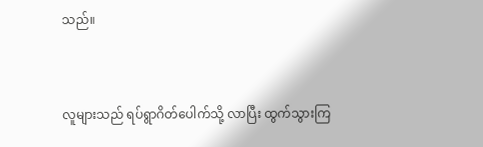သည်။


လူများသည် ရပ်ရွာဂိတ်ပေါက်သို့ လာပြီး ထွက်သွားကြ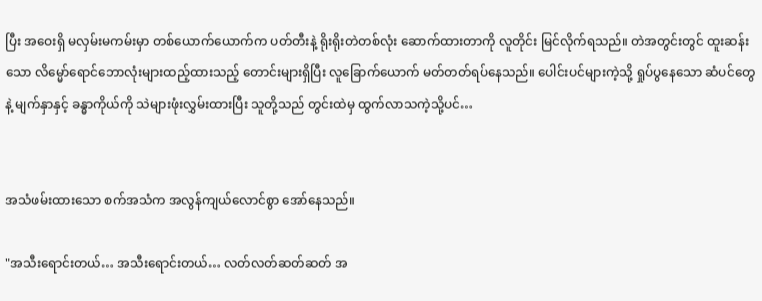ပြီး အဝေးရှိ မလှမ်းမကမ်းမှာ တစ်ယောက်ယောက်က ပတ်တီးနဲ့ ရိုးရိုးတဲတစ်လုံး ဆောက်ထားတာကို လူတိုင်း မြင်လိုက်ရသည်။ တဲအတွင်းတွင် ထူးဆန်းသော လိမ္မော်ရောင်ဘောလုံးများထည့်ထားသည့် တောင်းများရှိပြီး လူခြောက်ယောက် မတ်တတ်ရပ်နေသည်။ ပေါင်းပင်များကဲ့သို့ ရှုပ်ပွနေသော ဆံပင်တွေနဲ့ မျက်နှာနှင့် ခန္ဓာကိုယ်ကို သဲများဖုံးလွှမ်းထားပြီး သူတို့သည် တွင်းထဲမှ ထွက်လာသကဲ့သို့ပင်…


အသံဖမ်းထားသော စက်အသံက အလွန်ကျယ်လောင်စွာ အော်နေသည်။

"အသီးရောင်းတယ်… အသီးရောင်းတယ်… လတ်လတ်ဆတ်ဆတ် အ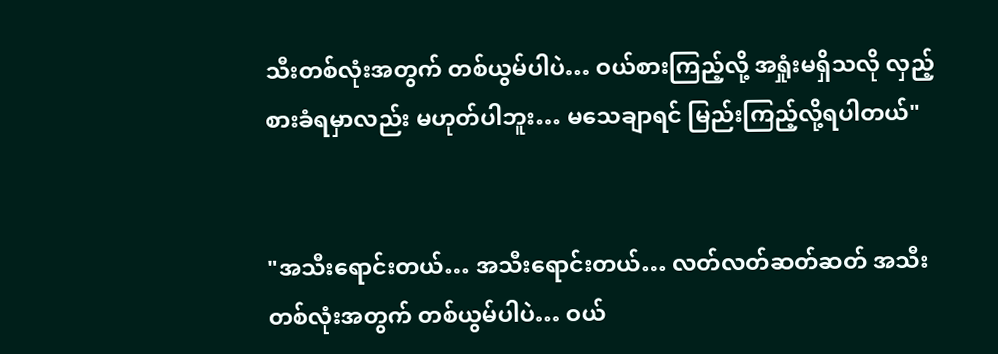သီးတစ်လုံးအတွက် တစ်ယွမ်ပါပဲ… ဝယ်စားကြည့်လို့ အရှုံးမရှိသလို လှည့်စားခံရမှာလည်း မဟုတ်ပါဘူး… မသေချာရင် မြည်းကြည့်လို့ရပါတယ်"


"အသီးရောင်းတယ်… အသီးရောင်းတယ်… လတ်လတ်ဆတ်ဆတ် အသီးတစ်လုံးအတွက် တစ်ယွမ်ပါပဲ… ဝယ်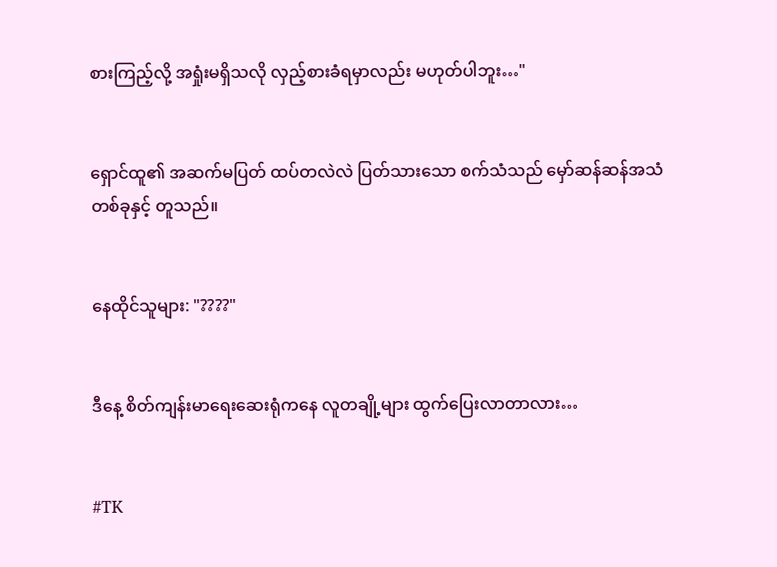စားကြည့်လို့ အရှုံးမရှိသလို လှည့်စားခံရမှာလည်း မဟုတ်ပါဘူး…"


ရှောင်ထူ၏ အဆက်မပြတ် ထပ်တလဲလဲ ပြတ်သားသော စက်သံသည် မှော်ဆန်ဆန်အသံတစ်ခုနှင့် တူသည်။


နေထိုင်သူများ: "????"


ဒီနေ့ စိတ်ကျန်းမာရေးဆေးရုံကနေ လူတချို့များ ထွက်ပြေးလာတာလား…


#TK